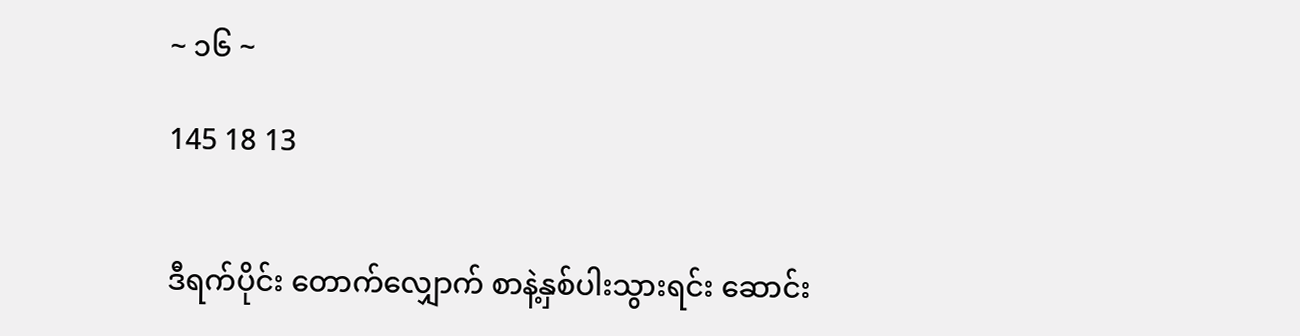~ ၁၆ ~

145 18 13


ဒီရက်ပိုင်း တောက်လျှောက် စာနဲ့နှစ်ပါးသွားရင်း ဆောင်း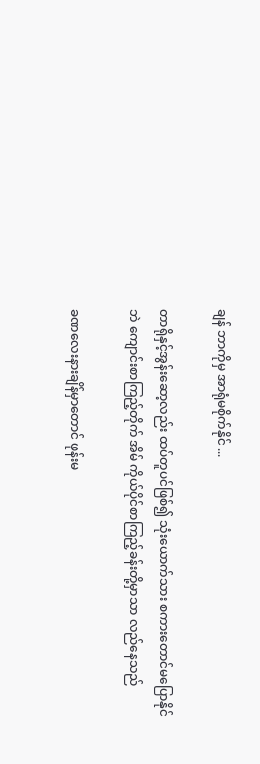ချန် ဘာကိုမှ အာရုံမစိုက်နိုင် ...

တာရိုနှင့်အွန်းဆော့လည်း ထပ်တူပင်ဖြစ်၍ သုံးယောက်သား စကားတောင်မပြောနိုင်ဘဲ ကျောင်းစာကြည့်တိုက် အိမ် ကိုယ်ပိုင်စာကြည့်ခန်းတို့မှာသာ လည်နေသည်

ခဏလေးနားချိန်မှာတောင် ဖုန်းမ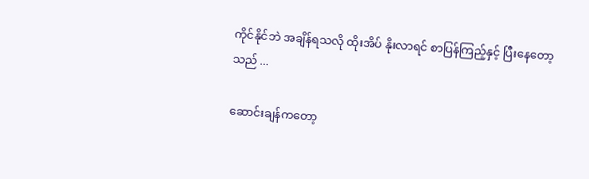ကိုင်နိုင်ဘဲ အချိန်ရသလို ထိုးအိပ် နိုးလာရင် စာပြန်ကြည့်နှင့် ပြီးနေတော့သည် ...

ဆောင်းချန်ကတော့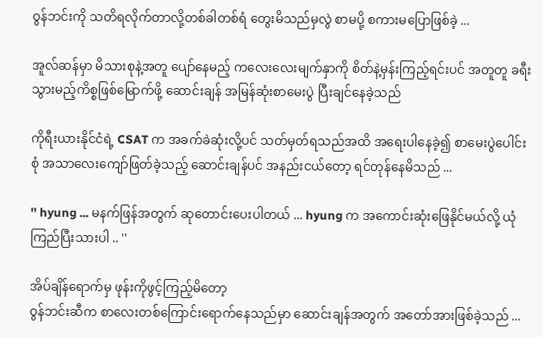ဝွန်ဘင်းကို သတိရလိုက်တာလို့တစ်ခါတစ်ရံ တွေးမိသည်မှလွဲ စာမပို့ စကားမပြောဖြစ်ခဲ့ ...

အူလ်ဆန်မှာ မိသားစုနဲ့အတူ ပျော်နေမည့် ကလေးလေးမျက်နှာကို စိတ်နဲ့မှန်းကြည့်ရင်းပင် အတူတူ ခရီးသွားမည့်ကိစ္စဖြစ်မြောက်ဖို့ ဆောင်းချန် အမြန်ဆုံးစာမေးပွဲ ပြီးချင်နေခဲ့သည်

ကိုရီးယားနိုင်ငံရဲ့ CSAT က အခက်ခဲဆုံးလို့ပင် သတ်မှတ်ရသည်အထိ အရေးပါနေခဲ့၍ စာမေးပွဲပေါင်းစုံ အသာလေးကျော်ဖြတ်ခဲ့သည့် ဆောင်းချန်ပင် အနည်းငယ်တော့ ရင်တုန်နေမိသည် ...

'' hyung ... မနက်ဖြန်အတွက် ဆုတောင်းပေးပါတယ် ... hyung က အကောင်းဆုံးဖြေနိုင်မယ်လို့ ယုံကြည်ပြီးသားပါ .. ''

အိပ်ချိန်ရောက်မှ ဖုန်းကိုဖွင့်ကြည့်မိတော့
ဝွန်ဘင်းဆီက စာလေးတစ်ကြောင်းရောက်နေသည်မှာ ဆောင်းချန်အတွက် အတော်အားဖြစ်ခဲ့သည် ...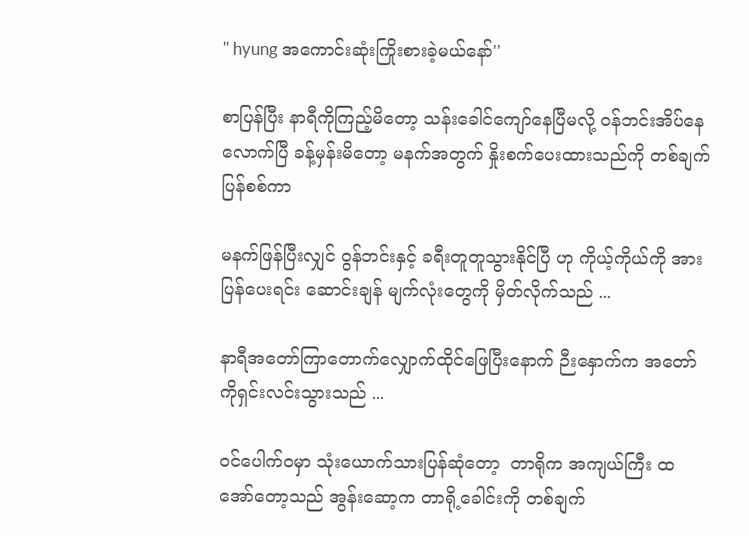'' hyung အကောင်းဆုံးကြိုးစားခဲ့မယ်နော်''

စာပြန်ပြီး နာရီကိုကြည့်မိတော့ သန်းခေါင်ကျော်နေပြီမလို့ ဝန်ဘင်းအိပ်နေလောက်ပြီ ခန့်မှန်းမိတော့ မနက်အတွက် နှိုးစက်ပေးထားသည်ကို တစ်ချက်ပြန်စစ်ကာ

မနက်ဖြန်ပြီးလျှင် ဝွန်ဘင်းနှင့် ခရီးတူတူသွားနိုင်ပြီ ဟု ကိုယ့်ကိုယ်ကို အားပြန်ပေးရင်း ဆောင်းချန် မျက်လုံးတွေကို မှိတ်လိုက်သည် ...

နာရီအတော်ကြာတောက်လျှောက်ထိုင်ဖြေပြီးနောက် ဉီးနှောက်က အတော်ကိုရှင်းလင်းသွားသည် ...

ဝင်ပေါက်ဝမှာ သုံးယောက်သားပြန်ဆုံတော့  တာရိုက အကျယ်ကြီး ထအော်တော့သည် အွန်းဆော့က တာရို့ခေါင်းကို တစ်ချက်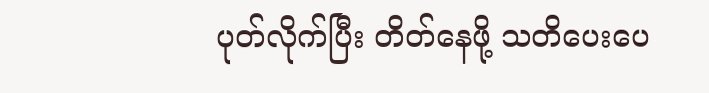ပုတ်လိုက်ပြီး တိတ်နေဖို့ သတိပေးပေ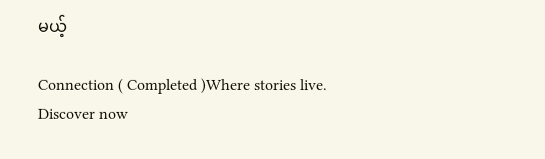မယ့်

Connection ( Completed )Where stories live. Discover now